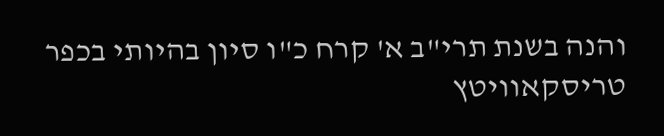והנה בשנת תרי"ב א' קרח כ"ו סיון בהיותי בכפר טריסקאוויטץ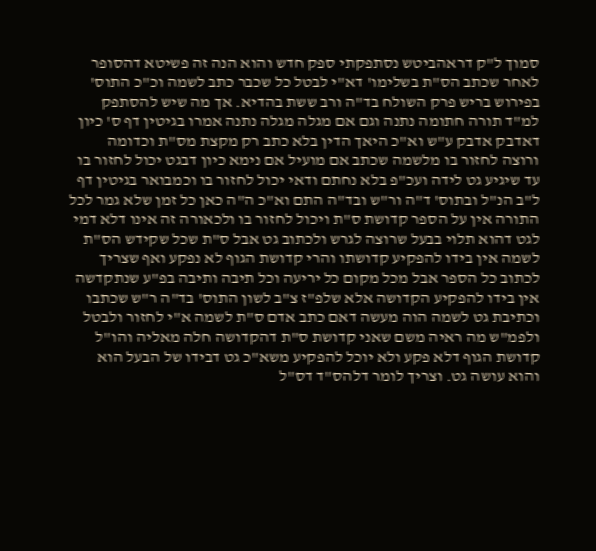סמוך ל"ק דראהביטש נסתפקתי ספק חדש והוא הנה זה פשיטא דהסופר לאחר שכתב הס"ת בשלימו' דא"י לבטל כל שכבר כתב לשמה וכ"כ התוס' בפירוש בריש פרק השולח בד"ה ורב ששת בהדיא. אך מה שיש להסתפק למ"ד תורה חתומה נתנה וגם אם מגלה מגלה נתנה אמרו בגיטין דף ס' כיון דאדבק אדבק ע"ש וא"כ היאך הדין בלא כתב רק מקצת מס"ת וכדומה ורוצה לחזור בו מלשמה שכתב אם מועיל אם נימא כיון דבגט יכול לחזור בו עד שיגיע גט לידה ועכ"פ בלא נחתם ודאי יכול לחזור בו וכמבואר בגיטין דף ל"ב הנ"ל ובתוס' ד"ה ור"ש ובד"ה התם וא"כ ה"ה כאן כל זמן שלא גמר לכל התורה אין על הספר קדושת ס"ת ויכול לחזור בו ולכאורה זה אינו דלא דמי לגט דהוא תלוי בבעל שרוצה לגרש ולכתוב גט אבל ס"ת שכל שקידש הס"ת לשמה אין בידו להפקיע קדושתו והרי קדושת הגוף לא נפקע ואף שצריך לכתוב כל הספר אבל מכל מקום כל יריעה וכל תיבה ותיבה בפ"ע שנתקדשה אין בידו להפקיע הקדושה אלא שלפ"ז צ"ב לשון התוס' בד"ה ר"ש שכתבו וכתיבת גט לשמה הוה מעשה דאם כתב אדם ס"ת לשמה א"י לחזור ולבטל ולפמ"ש מה ראיה משם שאני קדושת ס"ת דהקדושה חלה מאליה והו"ל קדושת הגוף דלא פקע ולא יוכל להפקיע משא"כ גט דבידו של הבעל הוא והוא עושה גט. וצריך לומר דלהס"ד דס"ל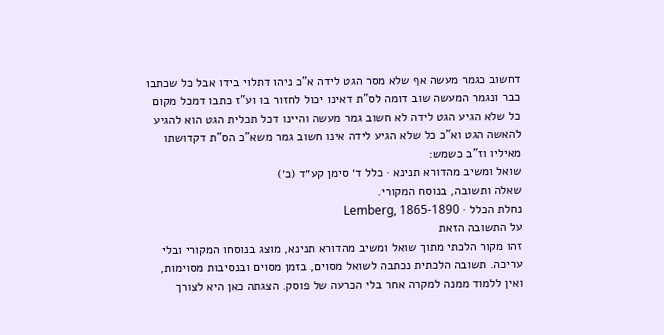דחשוב כגמר מעשה אף שלא מסר הגט לידה א"כ ניהו דתלוי בידו אבל כל שכתבו כבר ונגמר המעשה שוב דומה לס"ת דאינו יכול לחזור בו וע"ז כתבו דמכל מקום כל שלא הגיע הגט לידה לא חשוב גמר מעשה והיינו דכל תכלית הגט הוא להגיע להאשה הגט וא"כ כל שלא הגיע לידה אינו חשוב גמר משא"כ הס"ת דקדושתו מאיליו וז"ב כשמש:
שואל ומשיב מהדורא תנינא · כלל ד׳ סימן קע״ד (כ׳)
שאלה ותשובה, בנוסח המקורי.
נחלת הכלל · Lemberg, 1865-1890
על התשובה הזאת
זהו מקור הלכתי מתוך שואל ומשיב מהדורא תנינא, מוצג בנוסחו המקורי ובלי עריכה. תשובה הלכתית נכתבה לשואל מסוים, בזמן מסוים ובנסיבות מסוימות, ואין ללמוד ממנה למקרה אחר בלי הכרעה של פוסק. הצגתה כאן היא לצורך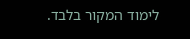לימוד המקור בלבד.